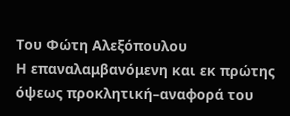Του Φώτη Αλεξόπουλου
Η επαναλαμβανόμενη και εκ πρώτης όψεως προκλητική–αναφορά του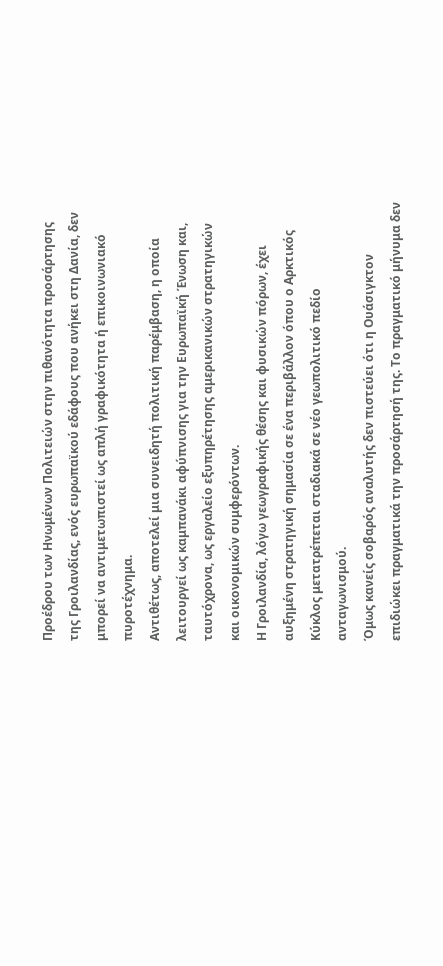Προέδρου των Ηνωμένων Πολιτειών στην πιθανότητα προσάρτησης της Γροιλανδίας, ενός ευρωπαϊκού εδάφους που ανήκει στη Δανία, δεν μπορεί να αντιμετωπιστεί ως απλή γραφικότητα ή επικοινωνιακό πυροτέχνημα.
Αντιθέτως, αποτελεί μια συνειδητή πολιτική παρέμβαση, η οποία λειτουργεί ως καμπανάκι αφύπνισης για την Ευρωπαϊκή Ένωση και, ταυτόχρονα, ως εργαλείο εξυπηρέτησης αμερικανικών στρατηγικών και οικονομικών συμφερόντων.
Η Γροιλανδία, λόγω γεωγραφικής θέσης και φυσικών πόρων, έχει αυξημένη στρατηγική σημασία σε ένα περιβάλλον όπου ο Αρκτικός Κύκλος μετατρέπεται σταδιακά σε νέο γεωπολιτικό πεδίο ανταγωνισμού.
Όμως κανείς σοβαρός αναλυτής δεν πιστεύει ότι η Ουάσιγκτον επιδιώκει πραγματικά την προσάρτησή της. Το πραγματικό μήνυμα δεν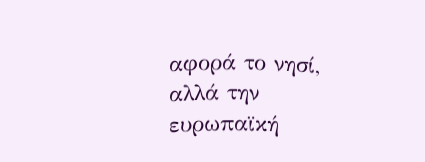αφορά το νησί, αλλά την ευρωπαϊκή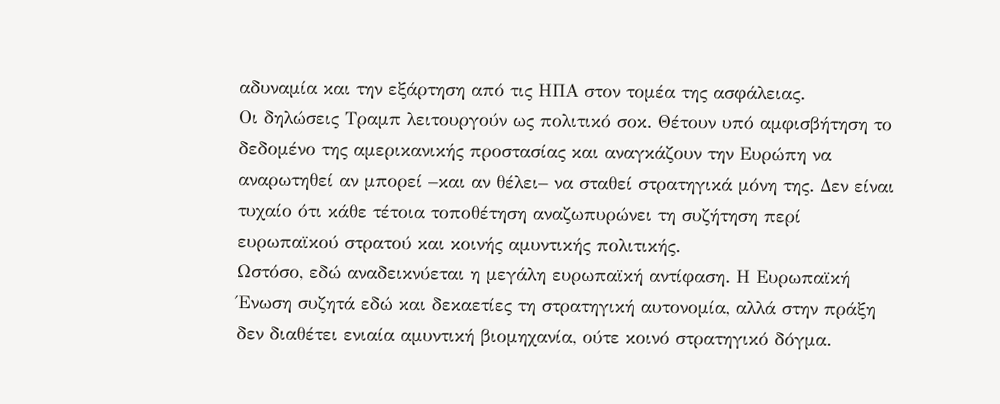αδυναμία και την εξάρτηση από τις ΗΠΑ στον τομέα της ασφάλειας.
Οι δηλώσεις Τραμπ λειτουργούν ως πολιτικό σοκ. Θέτουν υπό αμφισβήτηση το δεδομένο της αμερικανικής προστασίας και αναγκάζουν την Ευρώπη να αναρωτηθεί αν μπορεί –και αν θέλει– να σταθεί στρατηγικά μόνη της. Δεν είναι τυχαίο ότι κάθε τέτοια τοποθέτηση αναζωπυρώνει τη συζήτηση περί ευρωπαϊκού στρατού και κοινής αμυντικής πολιτικής.
Ωστόσο, εδώ αναδεικνύεται η μεγάλη ευρωπαϊκή αντίφαση. Η Ευρωπαϊκή Ένωση συζητά εδώ και δεκαετίες τη στρατηγική αυτονομία, αλλά στην πράξη δεν διαθέτει ενιαία αμυντική βιομηχανία, ούτε κοινό στρατηγικό δόγμα.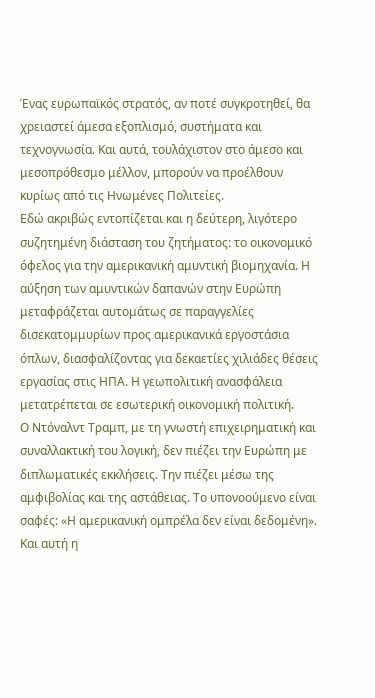Ένας ευρωπαϊκός στρατός, αν ποτέ συγκροτηθεί, θα χρειαστεί άμεσα εξοπλισμό, συστήματα και τεχνογνωσία. Και αυτά, τουλάχιστον στο άμεσο και μεσοπρόθεσμο μέλλον, μπορούν να προέλθουν κυρίως από τις Ηνωμένες Πολιτείες.
Εδώ ακριβώς εντοπίζεται και η δεύτερη, λιγότερο συζητημένη διάσταση του ζητήματος: το οικονομικό όφελος για την αμερικανική αμυντική βιομηχανία. Η αύξηση των αμυντικών δαπανών στην Ευρώπη μεταφράζεται αυτομάτως σε παραγγελίες δισεκατομμυρίων προς αμερικανικά εργοστάσια όπλων, διασφαλίζοντας για δεκαετίες χιλιάδες θέσεις εργασίας στις ΗΠΑ. Η γεωπολιτική ανασφάλεια μετατρέπεται σε εσωτερική οικονομική πολιτική.
Ο Ντόναλντ Τραμπ, με τη γνωστή επιχειρηματική και συναλλακτική του λογική, δεν πιέζει την Ευρώπη με διπλωματικές εκκλήσεις. Την πιέζει μέσω της αμφιβολίας και της αστάθειας. Το υπονοούμενο είναι σαφές: «Η αμερικανική ομπρέλα δεν είναι δεδομένη». Και αυτή η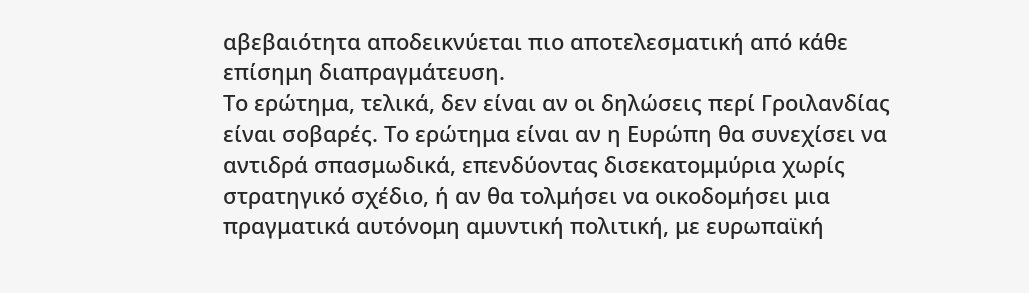αβεβαιότητα αποδεικνύεται πιο αποτελεσματική από κάθε επίσημη διαπραγμάτευση.
Το ερώτημα, τελικά, δεν είναι αν οι δηλώσεις περί Γροιλανδίας είναι σοβαρές. Το ερώτημα είναι αν η Ευρώπη θα συνεχίσει να αντιδρά σπασμωδικά, επενδύοντας δισεκατομμύρια χωρίς στρατηγικό σχέδιο, ή αν θα τολμήσει να οικοδομήσει μια πραγματικά αυτόνομη αμυντική πολιτική, με ευρωπαϊκή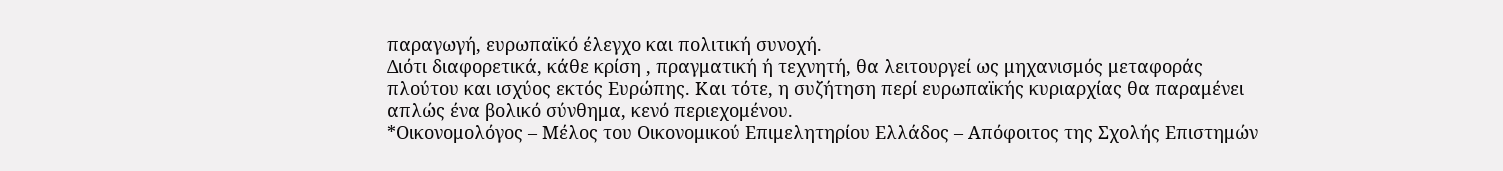παραγωγή, ευρωπαϊκό έλεγχο και πολιτική συνοχή.
Διότι διαφορετικά, κάθε κρίση , πραγματική ή τεχνητή, θα λειτουργεί ως μηχανισμός μεταφοράς πλούτου και ισχύος εκτός Ευρώπης. Και τότε, η συζήτηση περί ευρωπαϊκής κυριαρχίας θα παραμένει απλώς ένα βολικό σύνθημα, κενό περιεχομένου.
*Οικονομολόγος – Μέλος του Οικονομικού Επιμελητηρίου Ελλάδος – Απόφοιτος της Σχολής Επιστημών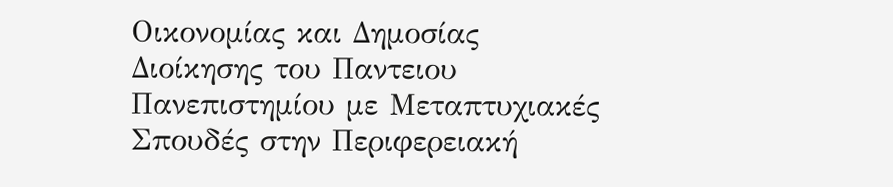Οικονομίας και Δημοσίας Διοίκησης του Παντειου Πανεπιστημίου με Μεταπτυχιακές Σπουδές στην Περιφερειακή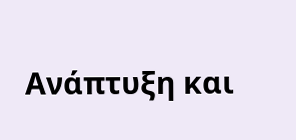Ανάπτυξη και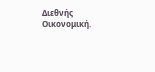Διεθνής Οικονομική.